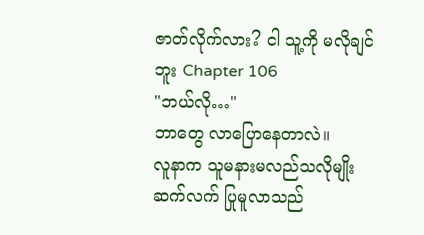ဇာတ်လိုက်လား? ငါ သူ့ကို မလိုချင်ဘူး Chapter 106
"ဘယ်လို…"
ဘာတွေ လာပြောနေတာလဲ။
လူနာက သူမနားမလည်သလိုမျိုး ဆက်လက် ပြုမူလာသည်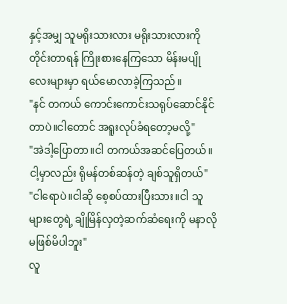နှင့်အမျှ သူမရိုးသားလား မရိုးသားလားကို တိုင်းတာရန် ကြိုးစားနေကြသော မိန်းမပျိုလေးများမှာ ရယ်မောလာခဲ့ကြသည်။
"နင် တကယ် ကောင်းကောင်းသရုပ်ဆောင်နိုင်တာပဲ။ငါတောင် အရူးလုပ်ခံရတော့မလို့"
"အဲဒါ့ပြောတာ။ငါ တကယ်အဆင်ပြေတယ်။ငါ့မှာလည်း ရိုမန်တစ်ဆန်တဲ့ ချစ်သူရှိတယ်"
"ငါရောပဲ။ငါဆို စေ့စပ်ထားပြီးသား။ငါ သူများတွေရဲ့ ချိုမြိန်လှတဲ့ဆက်ဆံရေးကို မနာလိုမဖြစ်မိပါဘူး"
လူ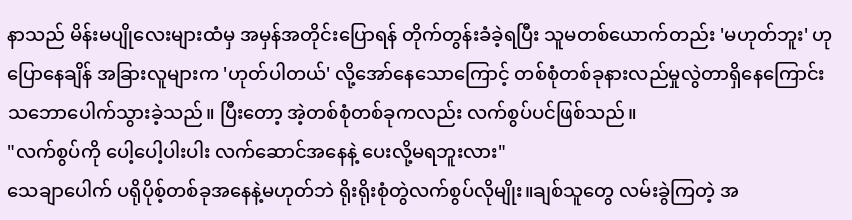နာသည် မိန်းမပျိုလေးများထံမှ အမှန်အတိုင်းပြောရန် တိုက်တွန်းခံခဲ့ရပြီး သူမတစ်ယောက်တည်း 'မဟုတ်ဘူး' ဟုပြောနေချိန် အခြားလူများက 'ဟုတ်ပါတယ်' လို့အော်နေသောကြောင့် တစ်စုံတစ်ခုနားလည်မှုလွဲတာရှိနေကြောင်း သဘောပေါက်သွားခဲ့သည်။ ပြီးတော့ အဲ့တစ်စုံတစ်ခုကလည်း လက်စွပ်ပင်ဖြစ်သည်။
"လက်စွပ်ကို ပေါ့ပေါ့ပါးပါး လက်ဆောင်အနေနဲ့ ပေးလို့မရဘူးလား"
သေချာပေါက် ပရိုပိုစ့်တစ်ခုအနေနဲ့မဟုတ်ဘဲ ရိုးရိုးစုံတွဲလက်စွပ်လိုမျိုး။ချစ်သူတွေ လမ်းခွဲကြတဲ့ အ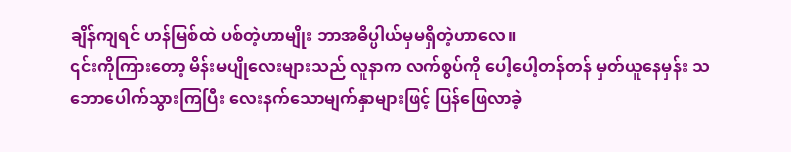ချိန်ကျရင် ဟန်မြစ်ထဲ ပစ်တဲ့ဟာမျိုး ဘာအဓိပ္ပါယ်မှမရှိတဲ့ဟာလေ။
၎င်းကိုကြားတော့ မိန်းမပျိုလေးများသည် လူနာက လက်စွပ်ကို ပေါ့ပေါ့တန်တန် မှတ်ယူနေမှန်း သဘောပေါက်သွားကြပြီး လေးနက်သောမျက်နှာများဖြင့် ပြန်ဖြေလာခဲ့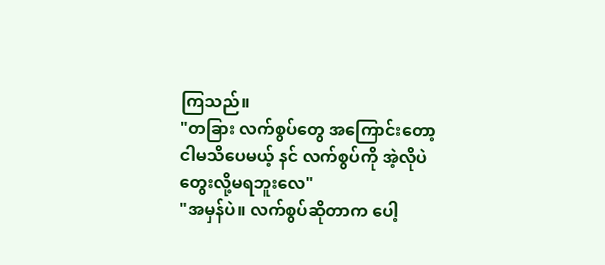ကြသည်။
"တခြား လက်စွပ်တွေ အကြောင်းတော့ ငါမသိပေမယ့် နင် လက်စွပ်ကို အဲ့လိုပဲတွေးလို့မရဘူးလေ"
"အမှန်ပဲ။ လက်စွပ်ဆိုတာက ပေါ့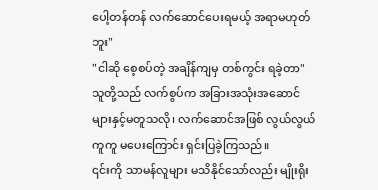ပေါ့တန်တန် လက်ဆောင်ပေးရမယ့် အရာမဟုတ်ဘူး"
"ငါဆို စေ့စပ်တဲ့ အချိန်ကျမှ တစ်ကွင်း ရခဲ့တာ"
သူတို့သည် လက်စွပ်က အခြားအသုံးအဆောင်များနှင့်မတူသလို၊ လက်ဆောင်အဖြစ် လွယ်လွယ်ကူကူ မပေးကြောင်း ရှင်းပြခဲ့ကြသည်။
၎င်းကို သာမန်လူများ မသိနိုင်သော်လည်း မျိုးရိုး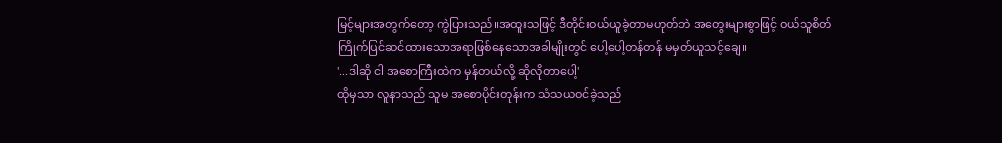မြင့်များအတွက်တော့ ကွဲပြားသည်။အထူးသဖြင့် ဒီတိုင်းဝယ်ယူခဲ့တာမဟုတ်ဘဲ အတွေးများစွာဖြင့် ဝယ်သူစိတ်ကြိုက်ပြင်ဆင်ထားသောအရာဖြစ်နေသောအခါမျိုးတွင် ပေါ့ပေါ့တန်တန် မမှတ်ယူသင့်ချေ။
'...ဒါဆို ငါ အစောကြီးထဲက မှန်တယ်လို့ ဆိုလိုတာပေါ့'
ထိုမှသာ လူနာသည် သူမ အစောပိုင်းတုန်းက သံသယဝင်ခဲ့သည်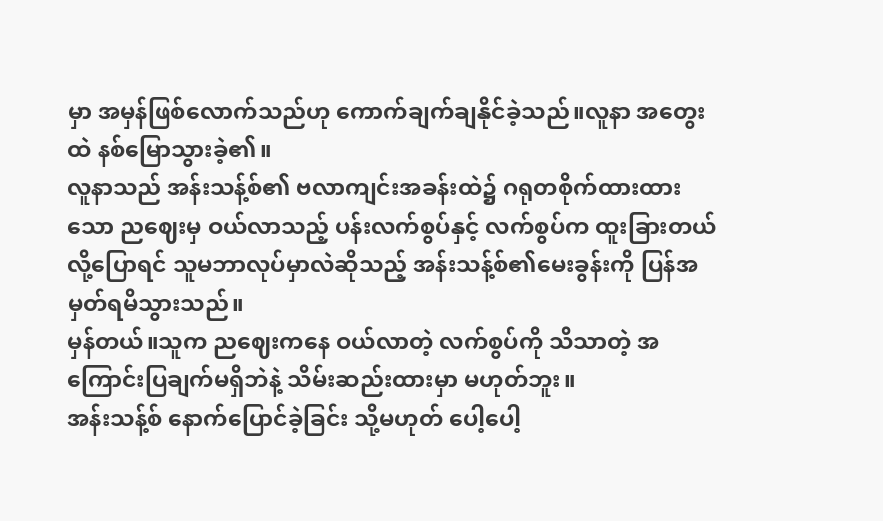မှာ အမှန်ဖြစ်လောက်သည်ဟု ကောက်ချက်ချနိုင်ခဲ့သည်။လူနာ အတွေးထဲ နစ်မြောသွားခဲ့၏။
လူနာသည် အန်းသန့်စ်၏ ဗလာကျင်းအခန်းထဲ၌ ဂရုတစိုက်ထားထားသော ညဈေးမှ ဝယ်လာသည့် ပန်းလက်စွပ်နှင့် လက်စွပ်က ထူးခြားတယ်လို့ပြောရင် သူမဘာလုပ်မှာလဲဆိုသည့် အန်းသန့်စ်၏မေးခွန်းကို ပြန်အမှတ်ရမိသွားသည်။
မှန်တယ်။သူက ညဈေးကနေ ဝယ်လာတဲ့ လက်စွပ်ကို သိသာတဲ့ အကြောင်းပြချက်မရှိဘဲနဲ့ သိမ်းဆည်းထားမှာ မဟုတ်ဘူး။
အန်းသန့်စ် နောက်ပြောင်ခဲ့ခြင်း သို့မဟုတ် ပေါ့ပေါ့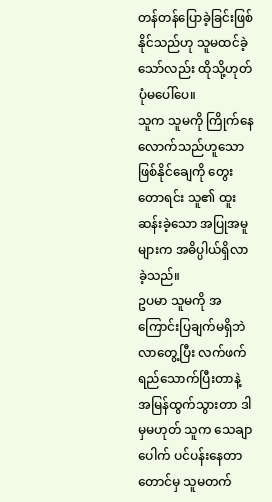တန်တန်ပြောခဲ့ခြင်းဖြစ်နိုင်သည်ဟု သူမထင်ခဲ့သော်လည်း ထိုသို့ဟုတ်ပုံမပေါ်ပေ။
သူက သူမကို ကြိုက်နေလောက်သည်ဟူသော ဖြစ်နိုင်ချေကို တွေးတောရင်း သူ၏ ထူးဆန်းခဲ့သော အပြုအမူများက အဓိပ္ပါယ်ရှိလာခဲ့သည်။
ဥပမာ သူမကို အကြောင်းပြချက်မရှိဘဲ လာတွေ့ပြီး လက်ဖက်ရည်သောက်ပြီးတာနဲ့ အမြန်ထွက်သွားတာ ဒါမှမဟုတ် သူက သေချာပေါက် ပင်ပန်းနေတာတောင်မှ သူမတက်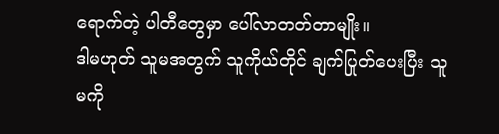ရောက်တဲ့ ပါတီတွေမှာ ပေါ်လာတတ်တာမျိုး။
ဒါမဟုတ် သူမအတွက် သူကိုယ်တိုင် ချက်ပြုတ်ပေးပြီး သူမကို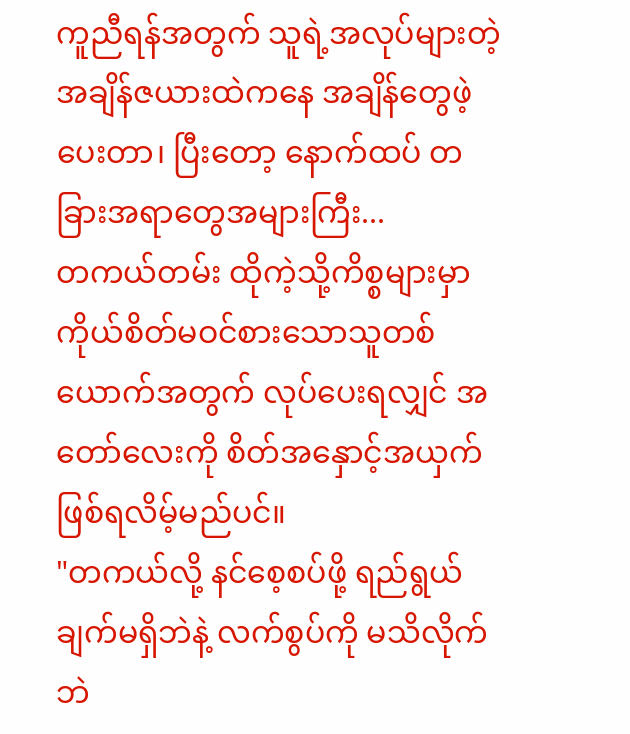ကူညီရန်အတွက် သူရဲ့အလုပ်များတဲ့ အချိန်ဇယားထဲကနေ အချိန်တွေဖဲ့ပေးတာ၊ ပြီးတော့ နောက်ထပ် တခြားအရာတွေအများကြီး...
တကယ်တမ်း ထိုကဲ့သို့ကိစ္စများမှာ ကိုယ်စိတ်မဝင်စားသောသူတစ်ယောက်အတွက် လုပ်ပေးရလျှင် အတော်လေးကို စိတ်အနှောင့်အယှက်ဖြစ်ရလိမ့်မည်ပင်။
"တကယ်လို့ နင်စေ့စပ်ဖို့ ရည်ရွယ်ချက်မရှိဘဲနဲ့ လက်စွပ်ကို မသိလိုက်ဘဲ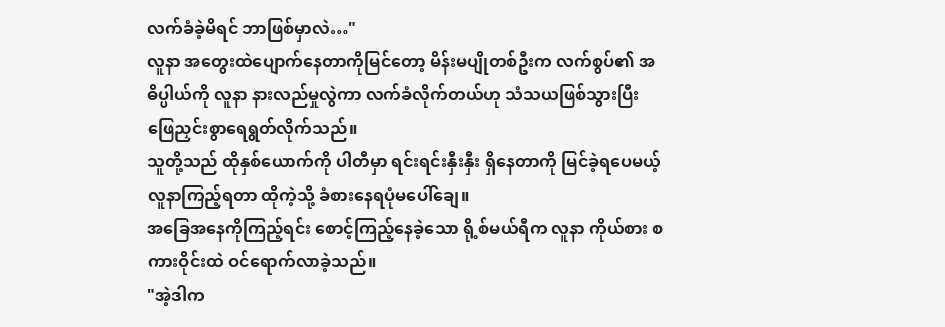လက်ခံခဲ့မိရင် ဘာဖြစ်မှာလဲ…"
လူနာ အတွေးထဲပျောက်နေတာကိုမြင်တော့ မိန်းမပျိုတစ်ဦးက လက်စွပ်၏ အဓိပ္ပါယ်ကို လူနာ နားလည်မှုလွဲကာ လက်ခံလိုက်တယ်ဟု သံသယဖြစ်သွားပြီး ဖြေညှင်းစွာရေရွတ်လိုက်သည်။
သူတို့သည် ထိုနှစ်ယောက်ကို ပါတီမှာ ရင်းရင်းနှီးနှီး ရှိနေတာကို မြင်ခဲ့ရပေမယ့် လူနာကြည့်ရတာ ထိုကဲ့သို့ ခံစားနေရပုံမပေါ်ချေ။
အခြေအနေကိုကြည့်ရင်း စောင့်ကြည့်နေခဲ့သော ရို့စ်မယ်ရီက လူနာ ကိုယ်စား စကားဝိုင်းထဲ ဝင်ရောက်လာခဲ့သည်။
"အဲ့ဒါက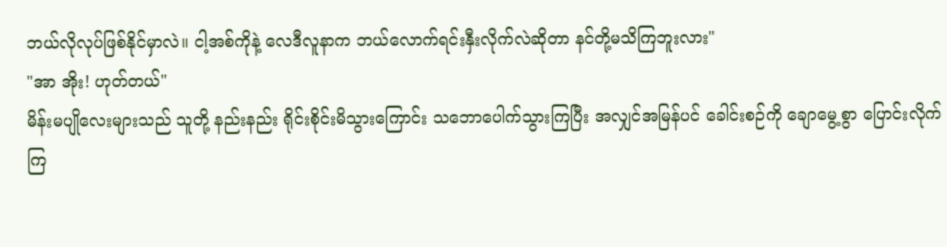ဘယ်လိုလုပ်ဖြစ်နိုင်မှာလဲ။ ငါ့အစ်ကိုနဲ့ လေဒီလူနာက ဘယ်လောက်ရင်းနှီးလိုက်လဲဆိုတာ နင်တို့မသိကြဘူးလား"
"အာ အိုး! ဟုတ်တယ်"
မိန်းမပျိုလေးများသည် သူတို့ နည်းနည်း ရိုင်းစိုင်းမိသွားကြောင်း သဘောပေါက်သွားကြပြီး အလျှင်အမြန်ပင် ခေါင်းစဉ်ကို ချောမွေ့စွာ ပြောင်းလိုက်ကြ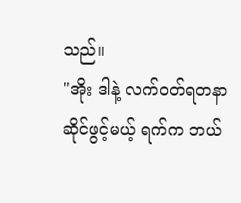သည်။
"အိုး ဒါနဲ့ လက်ဝတ်ရတနာဆိုင်ဖွင့်မယ့် ရက်က ဘယ်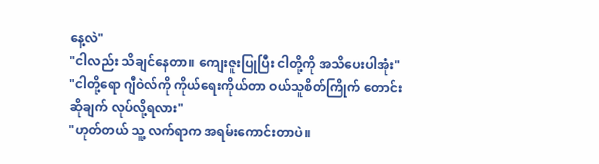နေ့လဲ"
"ငါလည်း သိချင်နေတာ။ ကျေးဇူးပြုပြီး ငါတို့ကို အသိပေးပါအုံး"
"ငါတို့ရော ဂျီဝဲလ်ကို ကိုယ်ရေးကိုယ်တာ ဝယ်သူစိတ်ကြိုက် တောင်းဆိုချက် လုပ်လို့ရလား"
"ဟုတ်တယ် သူ့ လက်ရာက အရမ်းကောင်းတာပဲ။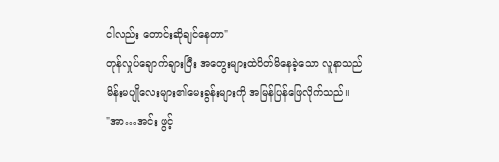ငါလည်း တောင်းဆိုချင်နေတာ"
တုန်လှုပ်ချောက်ချားပြီး အတွေးများထဲပိတ်မိနေခဲ့သော လူနာသည် မိန်းမပျိုလေးများ၏မေးခွန်းများကို အမြန်ပြန်ဖြေလိုက်သည်။
"အာ…အင်း ဖွင့်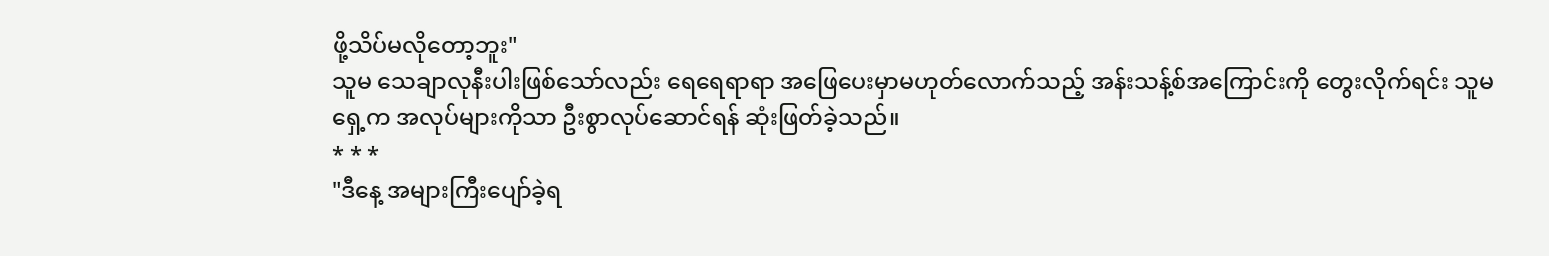ဖို့သိပ်မလိုတော့ဘူး"
သူမ သေချာလုနီးပါးဖြစ်သော်လည်း ရေရေရာရာ အဖြေပေးမှာမဟုတ်လောက်သည့် အန်းသန့်စ်အကြောင်းကို တွေးလိုက်ရင်း သူမရှေ့က အလုပ်များကိုသာ ဦးစွာလုပ်ဆောင်ရန် ဆုံးဖြတ်ခဲ့သည်။
* * *
"ဒီနေ့ အများကြီးပျော်ခဲ့ရ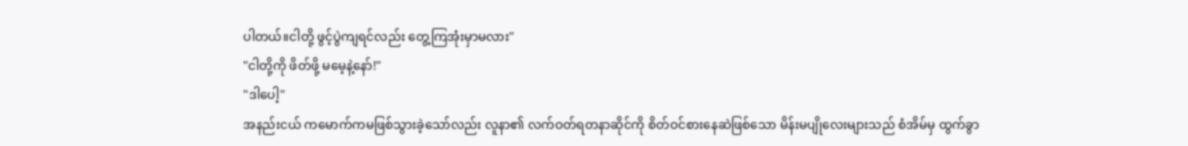ပါတယ်။ငါတို့ ဖွင့်ပွဲကျရင်လည်း တွေ့ကြအုံးမှာမလား"
"ငါတို့ကို ဖိတ်ဖို့ မမေ့နဲ့နော်!"
"ဒါပေါ့"
အနည်းငယ် ကမောက်ကမဖြစ်သွားခဲ့သော်လည်း လူနာ၏ လက်ဝတ်ရတနာဆိုင်ကို စိတ်ဝင်စားနေဆဲဖြစ်သော မိန်းမပျိုလေးများသည် စံအိမ်မှ ထွက်ခွာ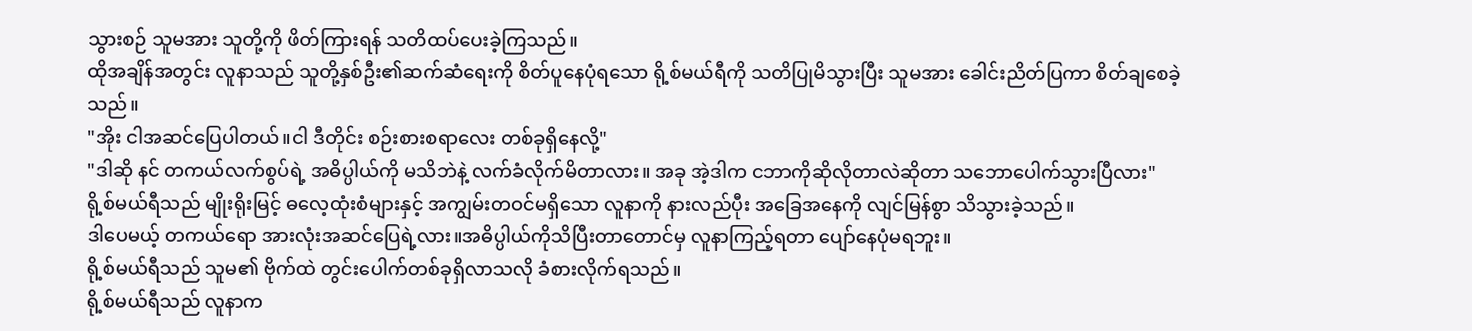သွားစဉ် သူမအား သူတို့ကို ဖိတ်ကြားရန် သတိထပ်ပေးခဲ့ကြသည်။
ထိုအချိန်အတွင်း လူနာသည် သူတို့နှစ်ဦး၏ဆက်ဆံရေးကို စိတ်ပူနေပုံရသော ရို့စ်မယ်ရီကို သတိပြုမိသွားပြီး သူမအား ခေါင်းညိတ်ပြကာ စိတ်ချစေခဲ့သည်။
"အိုး ငါအဆင်ပြေပါတယ်။ငါ ဒီတိုင်း စဉ်းစားစရာလေး တစ်ခုရှိနေလို့"
"ဒါဆို နင် တကယ်လက်စွပ်ရဲ့ အဓိပ္ပါယ်ကို မသိဘဲနဲ့ လက်ခံလိုက်မိတာလား။ အခု အဲ့ဒါက ငဘာကိုဆိုလိုတာလဲဆိုတာ သဘောပေါက်သွားပြီလား"
ရို့စ်မယ်ရီသည် မျိုးရိုးမြင့် ဓလေ့ထုံးစံများနှင့် အကျွမ်းတဝင်မရှိသော လူနာကို နားလည်ပီုး အခြေအနေကို လျင်မြန်စွာ သိသွားခဲ့သည်။
ဒါပေမယ့် တကယ်ရော အားလုံးအဆင်ပြေရဲ့လား။အဓိပ္ပါယ်ကိုသိပြီးတာတောင်မှ လူနာကြည့်ရတာ ပျော်နေပုံမရဘူး။
ရို့စ်မယ်ရီသည် သူမ၏ ဗိုက်ထဲ တွင်းပေါက်တစ်ခုရှိလာသလို ခံစားလိုက်ရသည်။
ရို့စ်မယ်ရီသည် လူနာက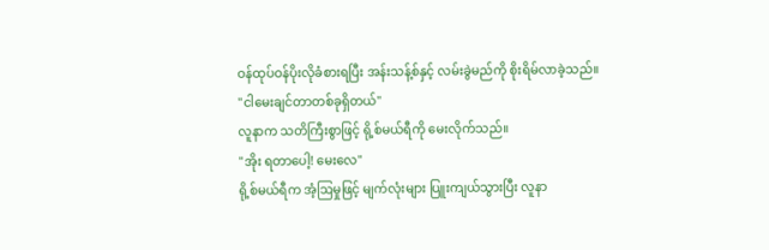ဝန်ထုပ်ဝန်ပိုးလိုခံစားရပြီး အန်းသန့်စ်နှင့် လမ်းခွဲမည်ကို စိုးရိမ်လာခဲ့သည်။
"ငါမေးချင်တာတစ်ခုရှိတယ်"
လူနာက သတိကြီးစွာဖြင့် ရို့စ်မယ်ရီကို မေးလိုက်သည်။
"အိုး ရတာပေါ့! မေးလေ"
ရို့စ်မယ်ရီက အံ့ဩမှုဖြင့် မျက်လုံးများ ပြူးကျယ်သွားပြီး လူနာ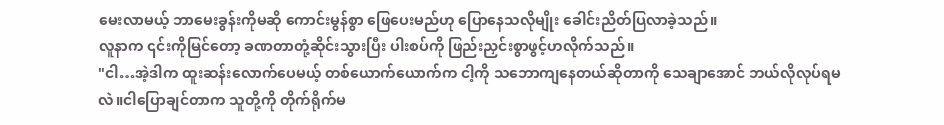မေးလာမယ့် ဘာမေးခွန်းကိုမဆို ကောင်းမွန်စွာ ဖြေပေးမည်ဟု ပြောနေသလိုမျိုး ခေါင်းညိတ်ပြလာခဲ့သည်။
လူနာက ၎င်းကိုမြင်တော့ ခဏတာတုံ့ဆိုင်းသွားပြီး ပါးစပ်ကို ဖြည်းညှင်းစွာဖွင့်ဟလိုက်သည်။
"ငါ…အဲ့ဒါက ထူးဆန်းလောက်ပေမယ့် တစ်ယောက်ယောက်က ငါ့ကို သဘောကျနေတယ်ဆိုတာကို သေချာအောင် ဘယ်လိုလုပ်ရမလဲ။ငါပြောချင်တာက သူတို့ကို တိုက်ရိုက်မ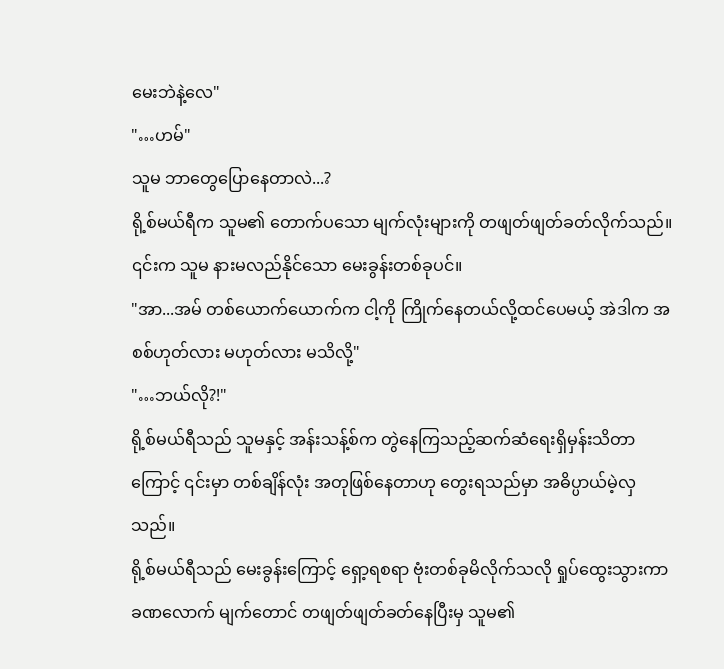မေးဘဲနဲ့လေ"
"…ဟမ်"
သူမ ဘာတွေပြောနေတာလဲ...?
ရို့စ်မယ်ရီက သူမ၏ တောက်ပသော မျက်လုံးများကို တဖျတ်ဖျတ်ခတ်လိုက်သည်။ ၎င်းက သူမ နားမလည်နိုင်သော မေးခွန်းတစ်ခုပင်။
"အာ...အမ် တစ်ယောက်ယောက်က ငါ့ကို ကြိုက်နေတယ်လို့ထင်ပေမယ့် အဲဒါက အစစ်ဟုတ်လား မဟုတ်လား မသိလို့"
"…ဘယ်လို?!"
ရို့စ်မယ်ရီသည် သူမနှင့် အန်းသန့်စ်က တွဲနေကြသည့်ဆက်ဆံရေးရှိမှန်းသိတာကြောင့် ၎င်းမှာ တစ်ချိန်လုံး အတုဖြစ်နေတာဟု တွေးရသည်မှာ အဓိပ္ပာယ်မဲ့လှသည်။
ရို့စ်မယ်ရီသည် မေးခွန်းကြောင့် ရှော့ရစရာ ဗုံးတစ်ခုမိလိုက်သလို ရှုပ်ထွေးသွားကာ ခဏလောက် မျက်တောင် တဖျတ်ဖျတ်ခတ်နေပြီးမှ သူမ၏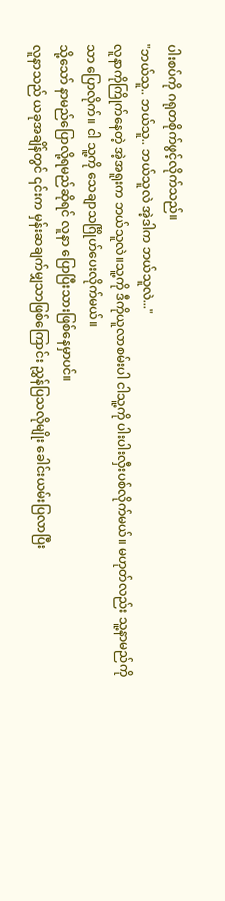ပါးစပ်ကို ဂရုတစိုက်ဖွင့်လိုက်သည်။
"ဘယ်သူ.. ဘယ်သူ.. ဘယ်သူလဲ အဲ့ဒါက ဘယ်သူလဲ..."
လူနာကိုကြိုက်နေတဲ့ အဲ့အရူးက ဘယ်သူလဲ။သူ့ကို ဒီကိုယူလာစမ်းပါ ငါသူ့ကို ပါးပါးလှီးပစ်လိုက်မယ်။ မဟုတ်လည်း သူ့နာမည်ကိုသာ ပြောလိုက်။ ငါ သူ့ကို သေချာသင်္ဂြိုဟ်ပေးလိုက်မယ်။
သို့သော် နာမည်ပြောလို့ရမည်ဆိုရင် လူနာ ပြောပြီးသားဖြစ်နေမှာပင်။
လူနာသည် ယခုအချိန်တွင် ၎င်းက မှန်းဆချက်မျှသာဖြစ်ကြောင်း ညွှန်ပြသလိုမျိုး ခေါင်းယမ်းပြလာပြီး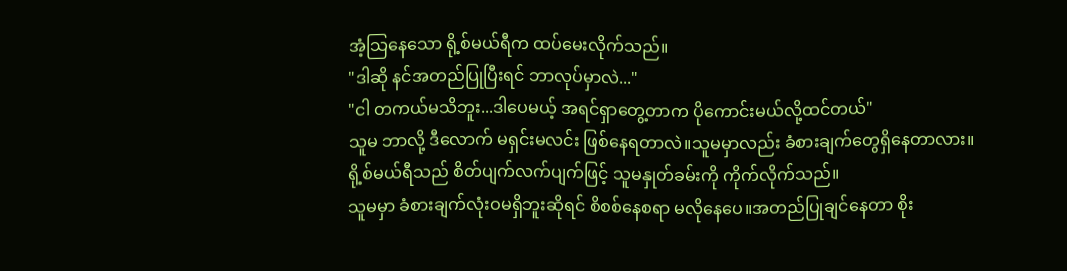အံ့သြနေသော ရို့စ်မယ်ရီက ထပ်မေးလိုက်သည်။
"ဒါဆို နင်အတည်ပြုပြီးရင် ဘာလုပ်မှာလဲ..."
"ငါ တကယ်မသိဘူး...ဒါပေမယ့် အရင်ရှာတွေ့တာက ပိုကောင်းမယ်လို့ထင်တယ်"
သူမ ဘာလို့ ဒီလောက် မရှင်းမလင်း ဖြစ်နေရတာလဲ။သူမမှာလည်း ခံစားချက်တွေရှိနေတာလား။
ရို့စ်မယ်ရီသည် စိတ်ပျက်လက်ပျက်ဖြင့် သူမနှုတ်ခမ်းကို ကိုက်လိုက်သည်။
သူမမှာ ခံစားချက်လုံးဝမရှိဘူးဆိုရင် စိစစ်နေစရာ မလိုနေပေ။အတည်ပြုချင်နေတာ စိုး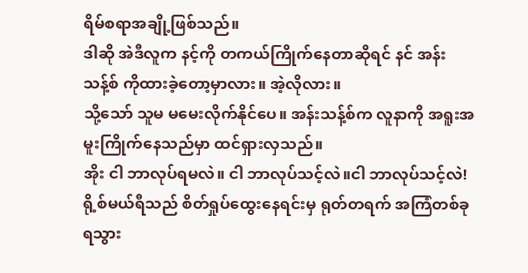ရိမ်စရာအချို့ဖြစ်သည်။
ဒါဆို အဲဒီလူက နင့်ကို တကယ်ကြိုက်နေတာဆိုရင် နင် အန်းသန့်စ် ကိုထားခဲ့တော့မှာလား။ အဲ့လိုလား။
သို့သော် သူမ မမေးလိုက်နိုင်ပေ။ အန်းသန့်စ်က လူနာကို အရူးအမူးကြိုက်နေသည်မှာ ထင်ရှားလှသည်။
အိုး ငါ ဘာလုပ်ရမလဲ။ ငါ ဘာလုပ်သင့်လဲ။ငါ ဘာလုပ်သင့်လဲ!
ရို့စ်မယ်ရီသည် စိတ်ရှုပ်ထွေးနေရင်းမှ ရုတ်တရက် အကြံတစ်ခုရသွား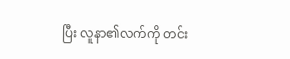ပြီး လူနာ၏လက်ကို တင်း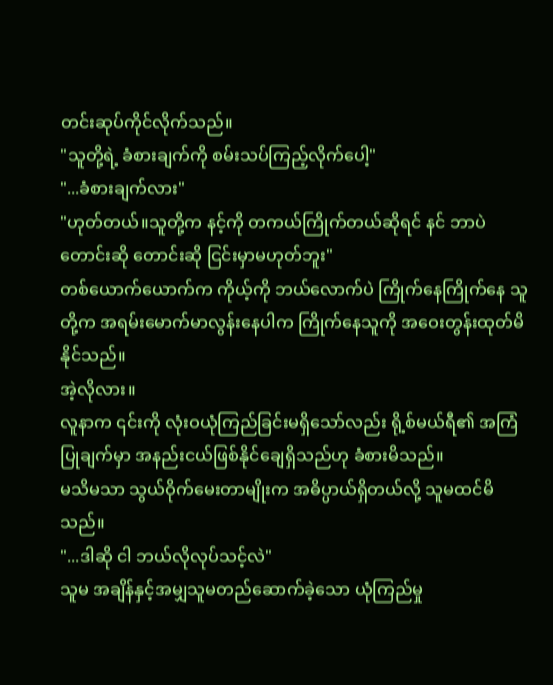တင်းဆုပ်ကိုင်လိုက်သည်။
"သူတို့ရဲ့ ခံစားချက်ကို စမ်းသပ်ကြည့်လိုက်ပေါ့"
"...ခံစားချက်လား"
"ဟုတ်တယ်။သူတို့က နင့်ကို တကယ်ကြိုက်တယ်ဆိုရင် နင် ဘာပဲတောင်းဆို တောင်းဆို ငြင်းမှာမဟုတ်ဘူး"
တစ်ယောက်ယောက်က ကိုယ့်ကို ဘယ်လောက်ပဲ ကြိုက်နေကြိုက်နေ သူတို့က အရမ်းမောက်မာလွန်းနေပါက ကြိုက်နေသူကို အဝေးတွန်းထုတ်မိနိုင်သည်။
အဲ့လိုလား။
လူနာက ၎င်းကို လုံးဝယုံကြည်ခြင်းမရှိသော်လည်း ရို့စ်မယ်ရီ၏ အကြံပြုချက်မှာ အနည်းငယ်ဖြစ်နိုင်ချေရှိသည်ဟု ခံစားမိသည်။
မသိမသာ သွယ်ဝိုက်မေးတာမျိုးက အဓိပ္ပာယ်ရှိတယ်လို့ သူမထင်မိသည်။
"...ဒါဆို ငါ ဘယ်လိုလုပ်သင့်လဲ"
သူမ အချိန်နှင့်အမျှသူမတည်ဆောက်ခဲ့သော ယုံကြည်မှု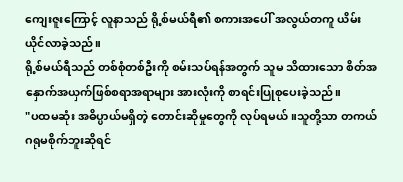ကျေးဇူးကြောင့် လူနာသည် ရို့စ်မယ်ရီ၏ စကားအပေါ် အလွယ်တကူ ယိမ်းယိုင်လာခဲ့သည်။
ရို့စ်မယ်ရီသည် တစ်စုံတစ်ဦးကို စမ်းသပ်ရန်အတွက် သူမ သိထားသော စိတ်အနှောက်အယှက်ဖြစ်စရာအရာများ အားလုံးကို စာရင်းပြုစုပေးခဲ့သည်။
"ပထမဆုံး အဓိပ္ပာယ်မရှိတဲ့ တောင်းဆိုမှုတွေကို လုပ်ရမယ်။သူတို့သာ တကယ်ဂရုမစိုက်ဘူးဆိုရင်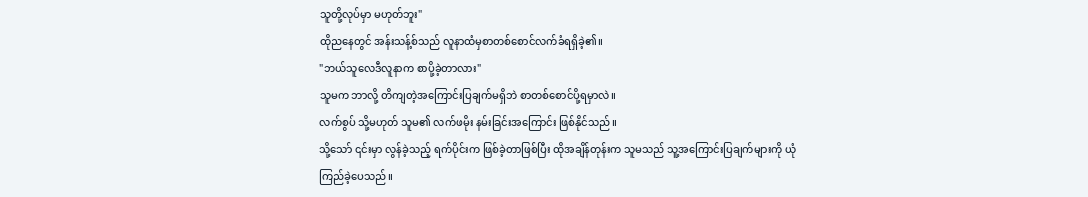သူတို့လုပ်မှာ မဟုတ်ဘူး"
ထိုညနေတွင် အန်းသန့်စ်သည် လူနာထံမှစာတစ်စောင်လက်ခံရရှိခဲ့၏။
"ဘယ်သူလေဒီလူနာက စာပို့ခဲ့တာလား"
သူမက ဘာလို့ တိကျတဲ့အကြောင်းပြချက်မရှိဘဲ စာတစ်စောင်ပို့ရမှာလဲ။
လက်စွပ် သို့မဟုတ် သူမ၏ လက်ဖမိုး နမ်းခြင်းအကြောင်း ဖြစ်နိုင်သည်။
သို့သော် ၎င်းမှာ လွန်ခဲ့သည့် ရက်ပိုင်းက ဖြစ်ခဲ့တာဖြစ်ပြီး ထိုအချိန်တုန်းက သူမသည် သူ့အကြောင်းပြချက်များကို ယုံကြည်ခဲ့ပေသည်။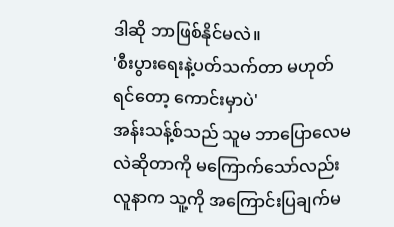ဒါဆို ဘာဖြစ်နိုင်မလဲ။
'စီးပွားရေးနဲ့ပတ်သက်တာ မဟုတ်ရင်တော့ ကောင်းမှာပဲ'
အန်းသန့်စ်သည် သူမ ဘာပြောလေမလဲဆိုတာကို မကြောက်သော်လည်း လူနာက သူ့ကို အကြောင်းပြချက်မ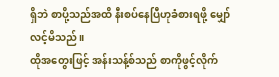ရှိဘဲ စာပို့သည်အထိ နီးစပ်နေပြီဟုခံစားရဖို့ မျှော်လင့်မိသည်။
ထိုအတွေးဖြင့် အန်းသန့်စ်သည် စာကိုဖွင့်လိုက်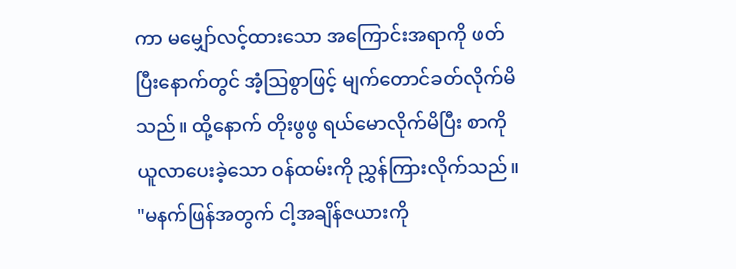ကာ မမျှော်လင့်ထားသော အကြောင်းအရာကို ဖတ်ပြီးနောက်တွင် အံ့သြစွာဖြင့် မျက်တောင်ခတ်လိုက်မိသည်။ ထို့နောက် တိုးဖွဖွ ရယ်မောလိုက်မိပြီး စာကိုယူလာပေးခဲ့သော ဝန်ထမ်းကို ညွှန်ကြားလိုက်သည်။
"မနက်ဖြန်အတွက် ငါ့အချိန်ဇယားကို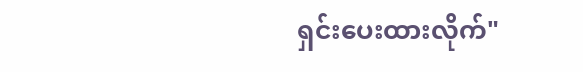ရှင်းပေးထားလိုက်"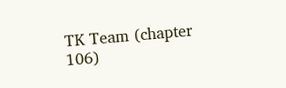TK Team (chapter 106)